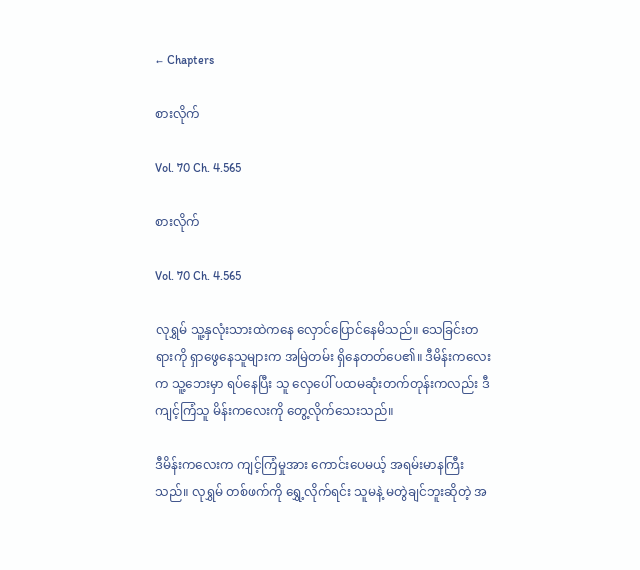← Chapters

စားလိုက်

Vol. 70 Ch. 4.565

စားလိုက်

Vol. 70 Ch. 4.565

လုရွှမ် သူ့နှလုံးသားထဲကနေ လှောင်ပြောင်နေမိသည်။ သေခြင်းတရားကို ရှာဖွေနေသူများက အမြဲတမ်း ရှိနေတတ်ပေ၏။ ဒီမိန်းကလေးက သူ့ဘေးမှာ ရပ်နေပြီး သူ လှေပေါ် ပထမဆုံးတက်တုန်းကလည်း ဒီကျင့်ကြံသူ မိန်းကလေးကို တွေ့လိုက်သေးသည်။

ဒီမိန်းကလေးက ကျင့်ကြံမှုအား ကောင်းပေမယ့် အရမ်းမာနကြီးသည်။ လုရွှမ် တစ်ဖက်ကို ရွှေ့လိုက်ရင်း သူမနဲ့ မတွဲချင်ဘူးဆိုတဲ့ အ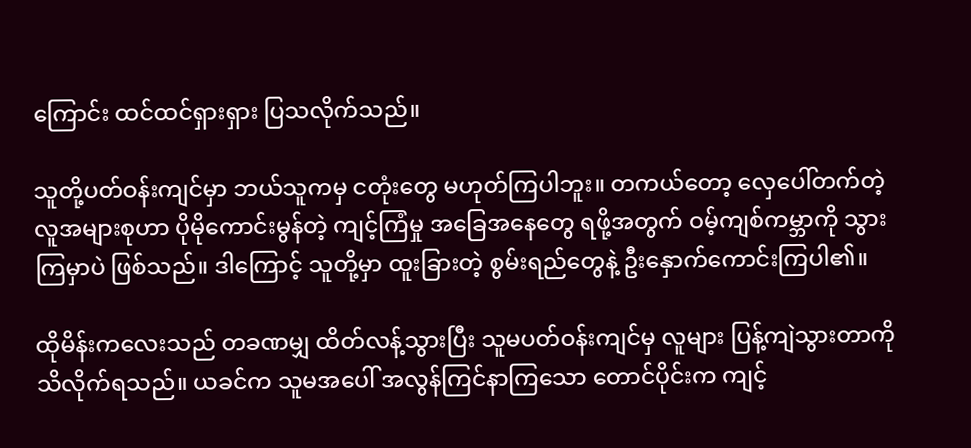ကြောင်း ထင်ထင်ရှားရှား ပြသလိုက်သည်။

သူတို့ပတ်ဝန်းကျင်မှာ ဘယ်သူကမှ ငတုံးတွေ မဟုတ်ကြပါဘူး။ တကယ်တော့ လှေပေါ်တက်တဲ့ လူအများစုဟာ ပိုမိုကောင်းမွန်တဲ့ ကျင့်ကြံမှု အခြေအနေတွေ ရဖို့အတွက် ဝမ့်ကျစ်ကမ္ဘာကို သွားကြမှာပဲ ဖြစ်သည်။ ဒါကြောင့် သူတို့မှာ ထူးခြားတဲ့ စွမ်းရည်တွေနဲ့ ဦးနှောက်ကောင်းကြပါ၏။

ထိုမိန်းကလေးသည် တခဏမျှ ထိတ်လန့်သွားပြီး သူမပတ်ဝန်းကျင်မှ လူများ ပြန့်ကျဲသွားတာကို သိလိုက်ရသည်။ ယခင်က သူမအပေါ် အလွန်ကြင်နာကြသော တောင်ပိုင်းက ကျင့်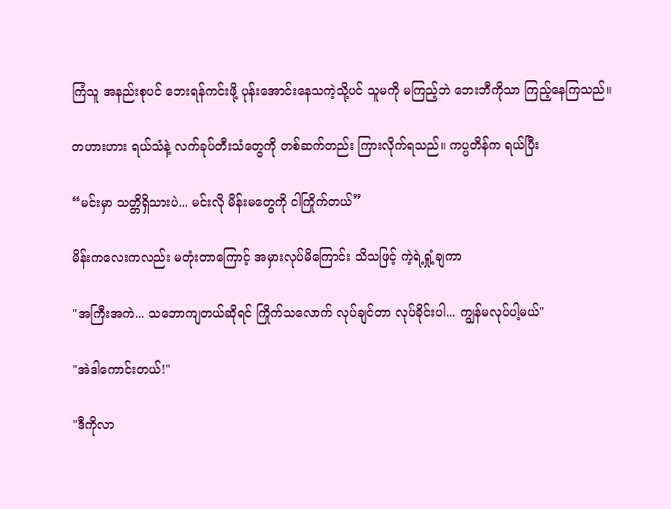ကြံသူ အနည်းစုပင် ဘေးရန်ကင်းဖို့ ပုန်းအောင်းနေသကဲ့သို့ပင် သူမကို မကြည့်ဘဲ ဘေးဘီကိုသာ ကြည့်နေကြသည်။

တဟားဟား ရယ်သံနဲ့ လက်ခုပ်တီးသံတွေကို တစ်ဆက်တည်း ကြားလိုက်ရသည်။ ကပ္ပတိန်က ရယ်ပြီး

“မင်းမှာ သတ္တိရှိသားပဲ... မင်းလို မိန်းမတွေကို ငါကြိုက်တယ်”

မိန်းကလေးကလည်း မတုံးတာကြောင့် အမှားလုပ်မိကြောင်း သိသဖြင့် ကဲ့ရဲ့ရှုံ့ချကာ

"အကြီးအကဲ... သဘောကျတယ်ဆိုရင် ကြိုက်သလောက် လုပ်ချင်တာ လုပ်ခိုင်းပါ... ကျွန်မလုပ်ပါ့မယ်"

"အဲဒါကောင်းတယ်!"

"ဒီကိုလာ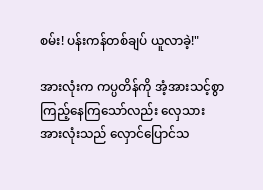စမ်း! ပန်းကန်တစ်ချပ် ယူလာခဲ့!"

အားလုံးက ကပ္ပတိန်ကို အံ့အားသင့်စွာ ကြည့်နေကြသော်လည်း လှေသားအားလုံးသည် လှောင်ပြောင်သ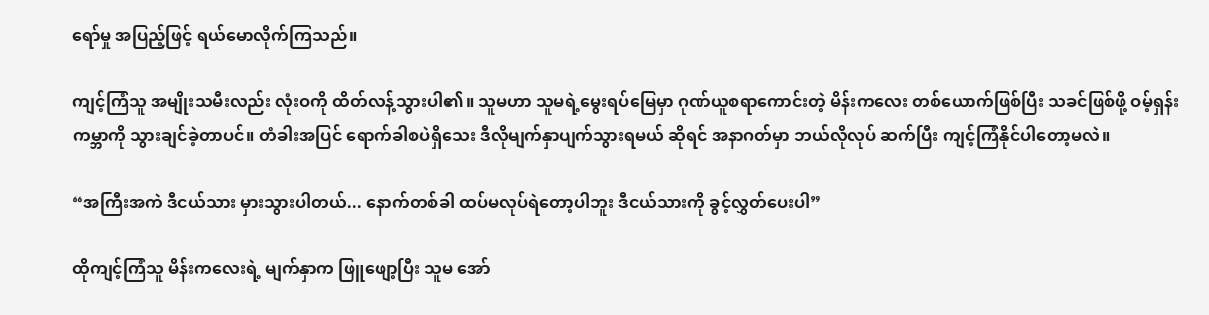ရော်မှု အပြည့်ဖြင့် ရယ်မောလိုက်ကြသည်။

ကျင့်ကြံသူ အမျိုးသမီးလည်း လုံးဝကို ထိတ်လန့်သွားပါ၏။ သူမဟာ သူမရဲ့မွေးရပ်မြေမှာ ဂုဏ်ယူစရာကောင်းတဲ့ မိန်းကလေး တစ်ယောက်ဖြစ်ပြီး သခင်ဖြစ်ဖို့ ဝမ့်ရှန်းကမ္ဘာကို သွားချင်ခဲ့တာပင်။ တံခါးအပြင် ရောက်ခါစပဲရှိသေး ဒီလိုမျက်နှာပျက်သွားရမယ် ဆိုရင် အနာဂတ်မှာ ဘယ်လိုလုပ် ဆက်ပြီး ကျင့်ကြံနိုင်ပါတော့မလဲ။

“အကြီးအကဲ ဒီငယ်သား မှားသွားပါတယ်... နောက်တစ်ခါ ထပ်မလုပ်ရဲတော့ပါဘူး ဒီငယ်သားကို ခွင့်လွှတ်ပေးပါ”

ထိုကျင့်ကြံသူ မိန်းကလေးရဲ့ မျက်နှာက ဖြူဖျော့ပြီး သူမ အော်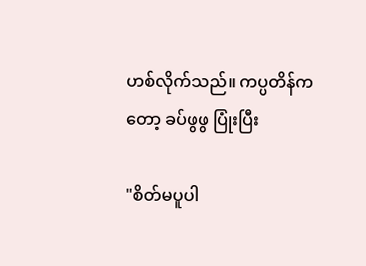ဟစ်လိုက်သည်။ ကပ္ပတိန်ကတော့ ခပ်ဖွဖွ ပြုံးပြီး

"စိတ်မပူပါ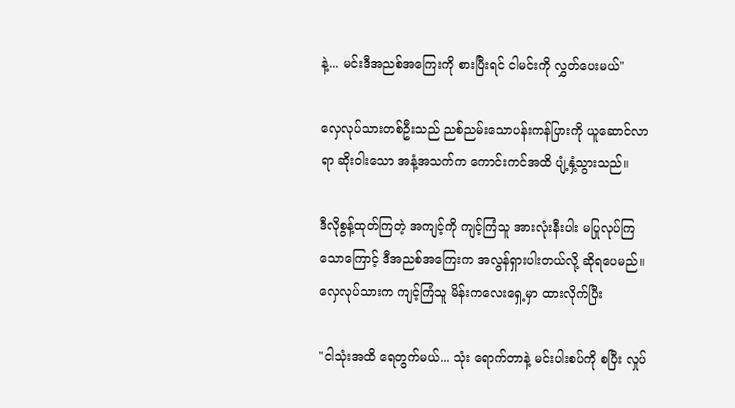နဲ့... မင်းဒီအညစ်အကြေးကို စားပြီးရင် ငါမင်းကို လွှတ်ပေးမယ်"

လှေလုပ်သားတစ်ဦးသည် ညစ်ညမ်းသောပန်းကန်ပြားကို ယူဆောင်လာရာ ဆိုးဝါးသော အနံ့အသက်က ကောင်းကင်အထိ ပျံ့နှံ့သွားသည်။

ဒီလိုစွန့်ထုတ်ကြတဲ့ အကျင့်ကို ကျင့်ကြံသူ အားလုံးနီးပါး မပြုလုပ်ကြသောကြောင့် ဒီအညစ်အကြေးက အလွန်ရှားပါးတယ်လို့ ဆိုရပေမည်။ လှေလုပ်သားက ကျင့်ကြံသူ မိန်းကလေးရှေ့မှာ ထားလိုက်ပြီး

"ငါသုံးအထိ ရေတွက်မယ်... သုံး ရောက်တာနဲ့ မင်းပါးစပ်ကို စပြီး လှုပ်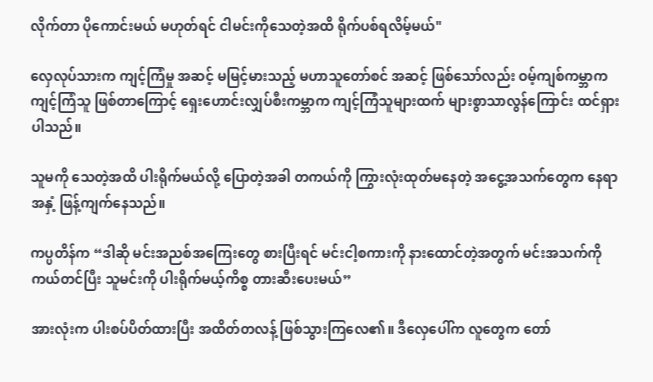လိုက်တာ ပိုကောင်းမယ် မဟုတ်ရင် ငါမင်းကိုသေတဲ့အထိ ရိုက်ပစ်ရလိမ့်မယ်"

လှေလုပ်သားက ကျင့်ကြံမှု အဆင့် မမြင့်မားသည့် မဟာသူတော်စင် အဆင့် ဖြစ်သော်လည်း ဝမ့်ကျစ်ကမ္ဘာက ကျင့်ကြံသူ ဖြစ်တာကြောင့် ရှေးဟောင်းလျှပ်စီးကမ္ဘာက ကျင့်ကြံသူများထက် များစွာသာလွန်ကြောင်း ထင်ရှားပါသည်။

သူမကို သေတဲ့အထိ ပါးရိုက်မယ်လို့ ပြောတဲ့အခါ တကယ်ကို ကြွားလုံးထုတ်မနေတဲ့ အငွေ့အသက်တွေက နေရာအနှံ့ ဖြန့်ကျက်နေသည်။

ကပ္ပတိန်က “ဒါဆို မင်းအညစ်အကြေးတွေ စားပြီးရင် မင်းငါ့စကားကို နားထောင်တဲ့အတွက် မင်းအသက်ကို ကယ်တင်ပြီး သူမင်းကို ပါးရိုက်မယ့်ကိစ္စ တားဆီးပေးမယ်”

အားလုံးက ပါးစပ်ပိတ်ထားပြီး အထိတ်တလန့် ဖြစ်သွားကြလေ၏။ ဒီလှေပေါ်က လူတွေက တော်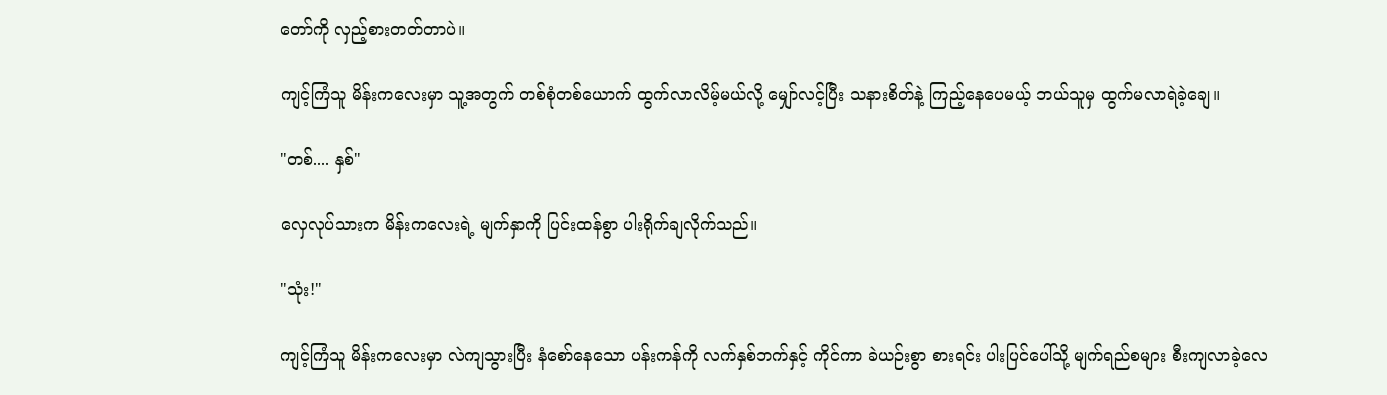တော်ကို လှည့်စားတတ်တာပဲ။

ကျင့်ကြံသူ မိန်းကလေးမှာ သူ့အတွက် တစ်စုံတစ်ယောက် ထွက်လာလိမ့်မယ်လို့ မျှော်လင့်ပြီး သနားစိတ်နဲ့ ကြည့်နေပေမယ့် ဘယ်သူမှ ထွက်မလာရဲခဲ့ချေ။

"တစ်.... နှစ်"

လှေလုပ်သားက မိန်းကလေးရဲ့ မျက်နှာကို ပြင်းထန်စွာ ပါးရိုက်ချလိုက်သည်။

"သုံး!"

ကျင့်ကြံသူ မိန်းကလေးမှာ လဲကျသွားပြီး နံစော်နေသော ပန်းကန်ကို လက်နှစ်ဘက်နှင့် ကိုင်ကာ ခဲယဉ်းစွာ စားရင်း ပါးပြင်ပေါ်သို့ မျက်ရည်စများ စီးကျလာခဲ့လေ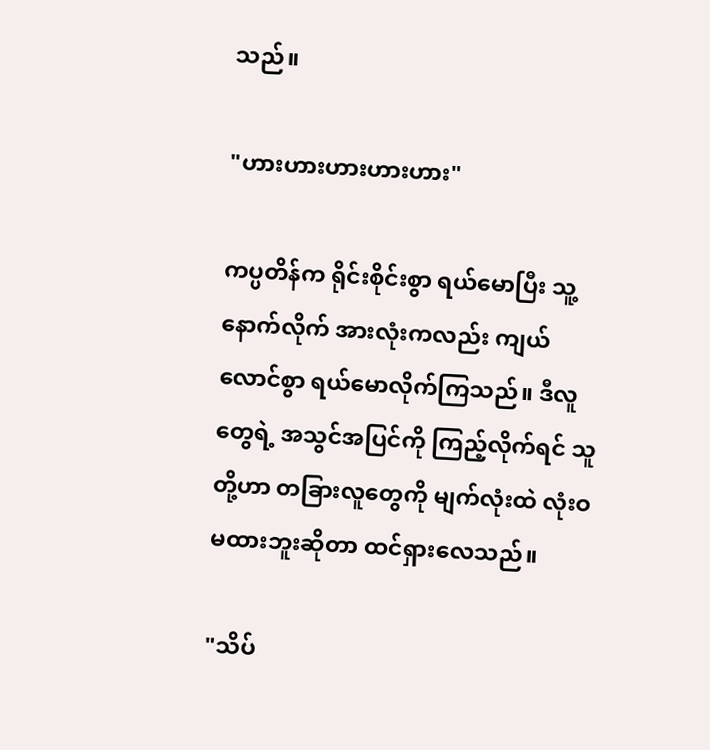သည်။

"ဟားဟားဟားဟားဟား"

ကပ္ပတိန်က ရိုင်းစိုင်းစွာ ရယ်မောပြီး သူ့နောက်လိုက် အားလုံးကလည်း ကျယ်လောင်စွာ ရယ်မောလိုက်ကြသည်။ ဒီလူတွေရဲ့ အသွင်အပြင်ကို ကြည့်လိုက်ရင် သူတို့ဟာ တခြားလူတွေကို မျက်လုံးထဲ လုံးဝ မထားဘူးဆိုတာ ထင်ရှားလေသည်။

"သိပ်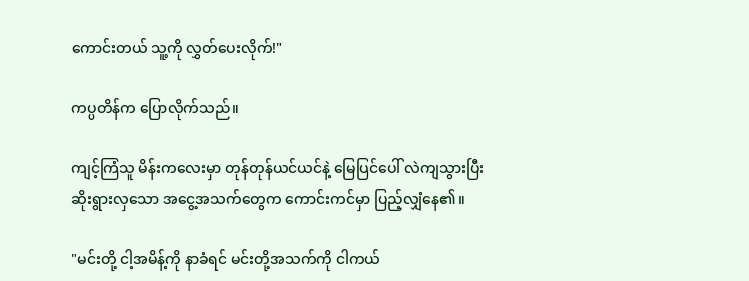ကောင်းတယ် သူ့ကို လွှတ်ပေးလိုက်!"

ကပ္ပတိန်က ပြောလိုက်သည်။

ကျင့်ကြံသူ မိန်းကလေးမှာ တုန်တုန်ယင်ယင်နဲ့ မြေပြင်ပေါ် လဲကျသွားပြီး ဆိုးရွားလှသော အငွေ့အသက်တွေက ကောင်းကင်မှာ ပြည့်လျှံနေ၏။

"မင်းတို့ ငါ့အမိန့်ကို နာခံရင် မင်းတို့အသက်ကို ငါကယ်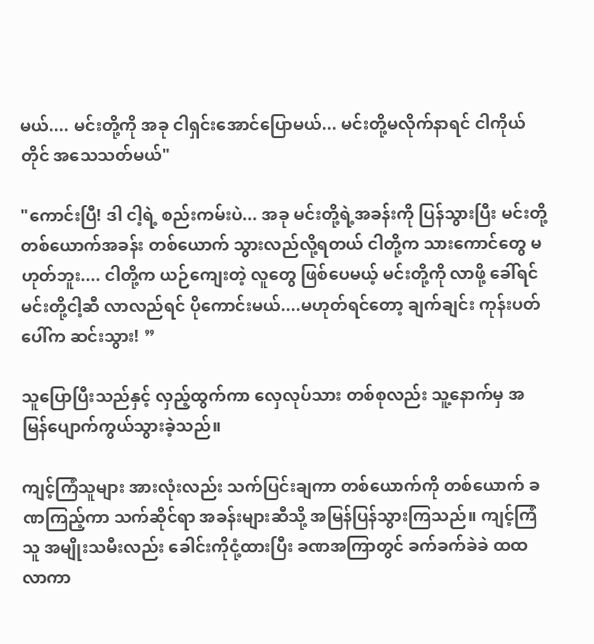မယ်.... မင်းတို့ကို အခု ငါရှင်းအောင်ပြောမယ်... မင်းတို့မလိုက်နာရင် ငါကိုယ်တိုင် အသေသတ်မယ်"

"ကောင်းပြီ! ဒါ ငါ့ရဲ့ စည်းကမ်းပဲ... အခု မင်းတို့ရဲ့အခန်းကို ပြန်သွားပြီး မင်းတို့ တစ်ယောက်အခန်း တစ်ယောက် သွားလည်လို့ရတယ် ငါတို့က သားကောင်တွေ မဟုတ်ဘူး.... ငါတို့က ယဉ်ကျေးတဲ့ လူတွေ ဖြစ်ပေမယ့် မင်းတို့ကို လာဖို့ ခေါ်ရင် မင်းတို့ငါ့ဆီ လာလည်ရင် ပိုကောင်းမယ်....မဟုတ်ရင်တော့ ချက်ချင်း ကုန်းပတ်ပေါ်က ဆင်းသွား! ”

သူပြောပြီးသည်နှင့် လှည့်ထွက်ကာ လှေလုပ်သား တစ်စုလည်း သူ့နောက်မှ အမြန်ပျောက်ကွယ်သွားခဲ့သည်။

ကျင့်ကြံသူများ အားလုံးလည်း သက်ပြင်းချကာ တစ်ယောက်ကို တစ်ယောက် ခဏကြည့်ကာ သက်ဆိုင်ရာ အခန်းများဆီသို့ အမြန်ပြန်သွားကြသည်။ ကျင့်ကြံသူ အမျိုးသမီးလည်း ခေါင်းကိုငုံ့ထားပြီး ခဏအကြာတွင် ခက်ခက်ခဲခဲ ထထလာကာ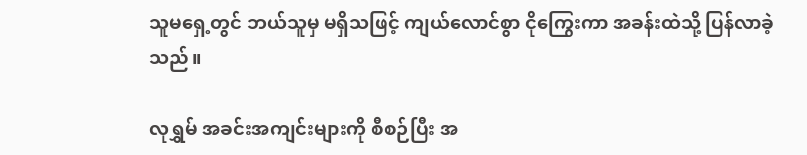သူမရှေ့တွင် ဘယ်သူမှ မရှိသဖြင့် ကျယ်လောင်စွာ ငိုကြွေးကာ အခန်းထဲသို့ ပြန်လာခဲ့သည်။

လုရွှမ် အခင်းအကျင်းများကို စီစဉ်ပြီး အ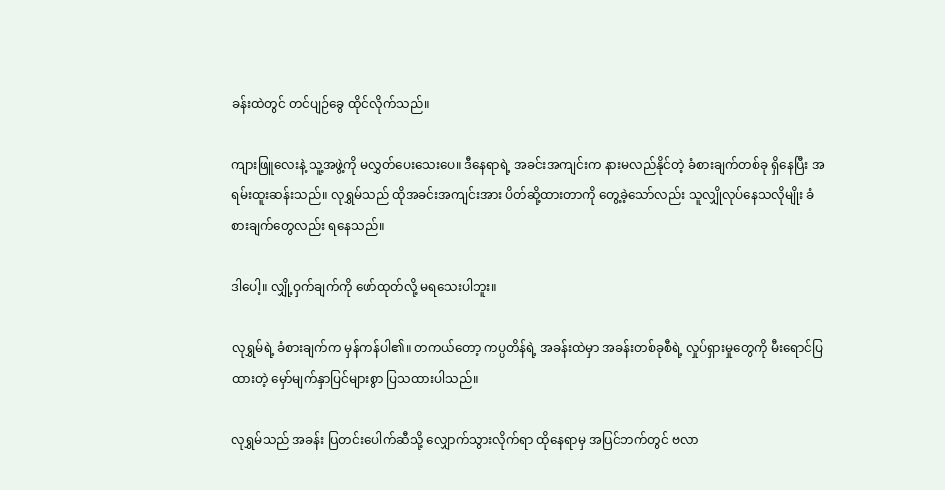ခန်းထဲတွင် တင်ပျဉ်ခွေ ထိုင်လိုက်သည်။

ကျားဖြူလေးနဲ့ သူ့အဖွဲ့ကို မလွှတ်ပေးသေးပေ။ ဒီနေရာရဲ့ အခင်းအကျင်းက နားမလည်နိုင်တဲ့ ခံစားချက်တစ်ခု ရှိနေပြီး အရမ်းထူးဆန်းသည်။ လုရွှမ်သည် ထိုအခင်းအကျင်းအား ပိတ်ဆို့ထားတာကို တွေ့ခဲ့သော်လည်း သူလျှိုလုပ်နေသလိုမျိုး ခံစားချက်တွေလည်း ရနေသည်။

ဒါပေါ့။ လျှို့ဝှက်ချက်ကို ဖော်ထုတ်လို့ မရသေးပါဘူး။

လုရွှမ်ရဲ့ ခံစားချက်က မှန်ကန်ပါ၏။ တကယ်တော့ ကပ္ပတိန်ရဲ့ အခန်းထဲမှာ အခန်းတစ်ခုစီရဲ့ လှုပ်ရှားမှုတွေကို မီးရောင်ပြထားတဲ့ မှော်မျက်နှာပြင်များစွာ ပြသထားပါသည်။

လုရွှမ်သည် အခန်း ပြတင်းပေါက်ဆီသို့ လျှောက်သွားလိုက်ရာ ထိုနေရာမှ အပြင်ဘက်တွင် ဗလာ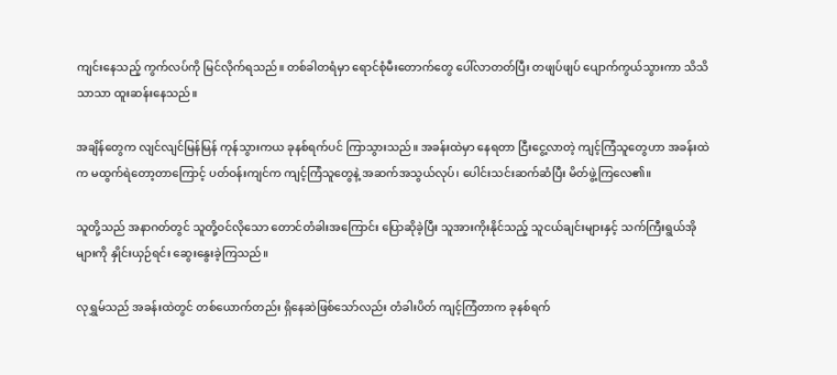ကျင်းနေသည့် ကွက်လပ်ကို မြင်လိုက်ရသည်။ တစ်ခါတရံမှာ ရောင်စုံမီးတောက်တွေ ပေါ်လာတတ်ပြီး တဖျပ်ဖျပ် ပျောက်ကွယ်သွားကာ သိသိသာသာ ထူးဆန်းနေသည်။

အချိန်တွေက လျင်လျင်မြန်မြန် ကုန်သွားကယ ခုနစ်ရက်ပင် ကြာသွားသည်။ အခန်းထဲမှာ နေရတာ ငြီးငွေ့လာတဲ့ ကျင့်ကြံသူတွေဟာ အခန်းထဲက မထွက်ရဲတော့တာကြောင့် ပတ်ဝန်းကျင်က ကျင့်ကြံသူတွေနဲ့ အဆက်အသွယ်လုပ်၊ ပေါင်းသင်းဆက်ဆံပြီး မိတ်ဖွဲ့ကြလေ၏။

သူတို့သည် အနာဂတ်တွင် သူတို့ဝင်လိုသော တောင်တံခါးအကြောင်း ပြောဆိုခဲ့ပြီး သူအားကိုးနိုင်သည့် သူငယ်ချင်းများနှင့် သက်ကြီးရွယ်အိုများကို နှိုင်းယှဉ်ရင်း ဆွေးနွေးခဲ့ကြသည်။

လုရွှမ်သည် အခန်းထဲတွင် တစ်ယောက်တည်း ရှိနေဆဲဖြစ်သော်လည်း တံခါးပိတ် ကျင့်ကြံတာက ခုနစ်ရက်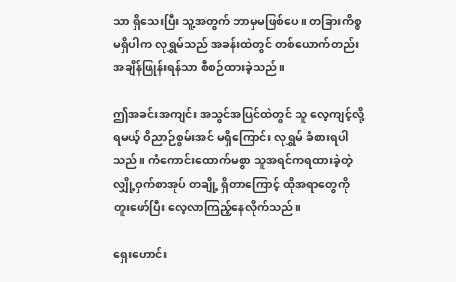သာ ရှိသေးပြီး သူ့အတွက် ဘာမှမဖြစ်ပေ။ တခြားကိစ္စ မရှိပါက လုရွှမ်သည် အခန်းထဲတွင် တစ်ယောက်တည်း အချိန်ဖြုန်းရန်သာ စီစဉ်ထားခဲ့သည်။

ဤအခင်းအကျင်း အသွင်အပြင်ထဲတွင် သူ လေ့ကျင့်လို့ရမယ့် ဝိညာဉ်စွမ်းအင် မရှိကြောင်း လုရွှမ် ခံစားရပါသည်။ ကံကောင်းထောက်မစွာ သူအရင်ကရထားခဲ့တဲ့ လျှို့ဝှက်စာအုပ် တချို့ ရှိတာကြောင့် ထိုအရာတွေကို တူးဖော်ပြီး လေ့လာကြည့်နေလိုက်သည်။

ရှေးဟောင်း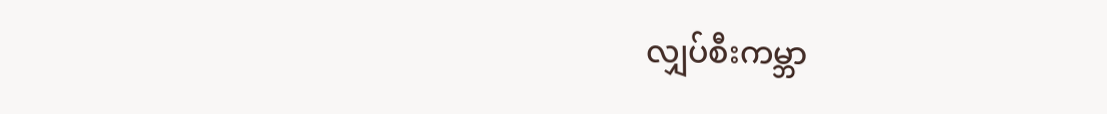လျှပ်စီးကမ္ဘာ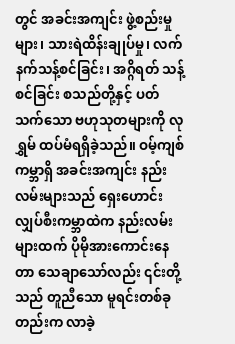တွင် အခင်းအကျင်း ဖွဲ့စည်းမှုများ၊ သားရဲထိန်းချုပ်မှု၊ လက်နက်သန့်စင်ခြင်း၊ အဂ္ဂိရတ် သန့်စင်ခြင်း စသည်တို့နှင့် ပတ်သက်သော ဗဟုသုတများကို လုရွှမ် ထပ်မံရရှိခဲ့သည်။ ဝမ့်ကျစ်ကမ္ဘာရှိ အခင်းအကျင်း နည်းလမ်းများသည် ရှေးဟောင်းလျှပ်စီးကမ္ဘာထဲက နည်းလမ်းများထက် ပိုမိုအားကောင်းနေတာ သေချာသော်လည်း ၎င်းတို့သည် တူညီသော မူရင်းတစ်ခုတည်းက လာခဲ့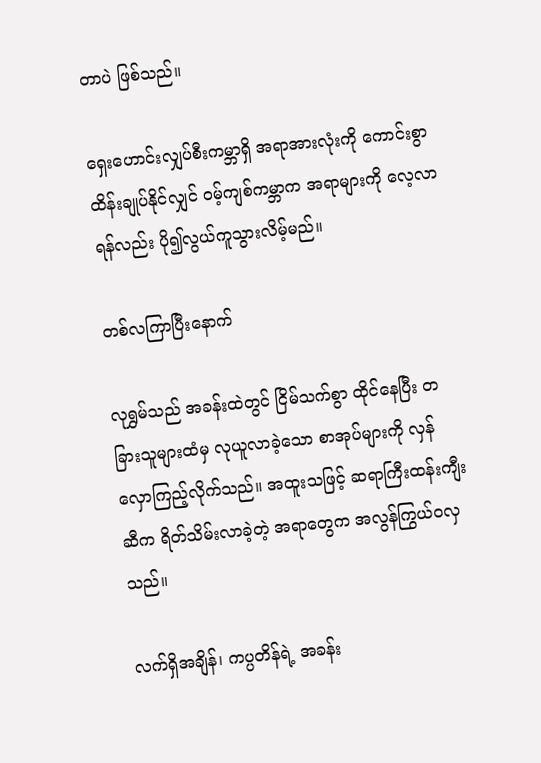တာပဲ ဖြစ်သည်။

ရှေးဟောင်းလျှပ်စီးကမ္ဘာရှိ အရာအားလုံးကို ကောင်းစွာ ထိန်းချုပ်နိုင်လျှင် ဝမ့်ကျစ်ကမ္ဘာက အရာများကို လေ့လာရန်လည်း ပို၍လွယ်ကူသွားလိမ့်မည်။

တစ်လကြာပြီးနောက်

လုရွှမ်သည် အခန်းထဲတွင် ငြိမ်သက်စွာ ထိုင်နေပြီး တခြားသူများထံမှ လုယူလာခဲ့သော စာအုပ်များကို လှန်လှောကြည့်လိုက်သည်။ အထူးသဖြင့် ဆရာကြီးထန်းကျီးဆီက ရိတ်သိမ်းလာခဲ့တဲ့ အရာတွေက အလွန်ကြွယ်ဝလှသည်။

လက်ရှိအချိန်၊ ကပ္ပတိန်ရဲ့ အခန်း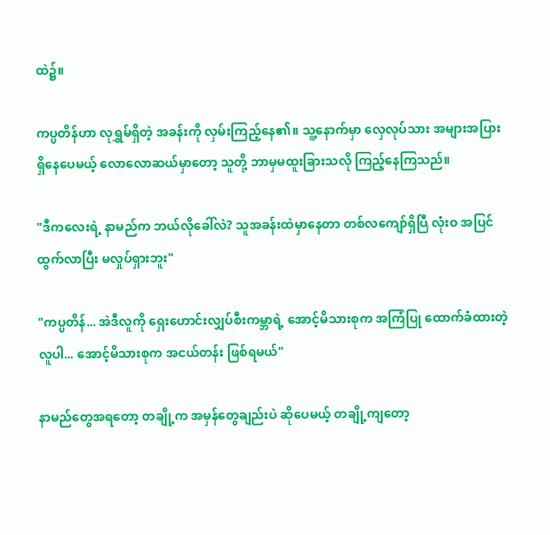ထဲ၌။

ကပ္ပတိန်ဟာ လုရွှမ်ရှိတဲ့ အခန်းကို လှမ်းကြည့်နေ၏။ သူ့နောက်မှာ လှေလုပ်သား အများအပြား ရှိနေပေမယ့် လောလောဆယ်မှာတော့ သူတို့ ဘာမှမထူးခြားသလို ကြည့်နေကြသည်။

"ဒီကလေးရဲ့ နာမည်က ဘယ်လိုခေါ်လဲ? သူအခန်းထဲမှာနေတာ တစ်လကျော်ရှိပြီ လုံးဝ အပြင်ထွက်လာပြီး မလှုပ်ရှားဘူး"

"ကပ္ပတိန်... အဲဒီလူကို ရှေးဟောင်းလျှပ်စီးကမ္ဘာရဲ့ အောင့်မိသားစုက အကြံပြု ထောက်ခံထားတဲ့ လူပါ... အောင့်မိသားစုက အငယ်တန်း ဖြစ်ရမယ်"

နာမည်တွေအရတော့ တချို့က အမှန်တွေချည်းပဲ ဆိုပေမယ့် တချို့ကျတော့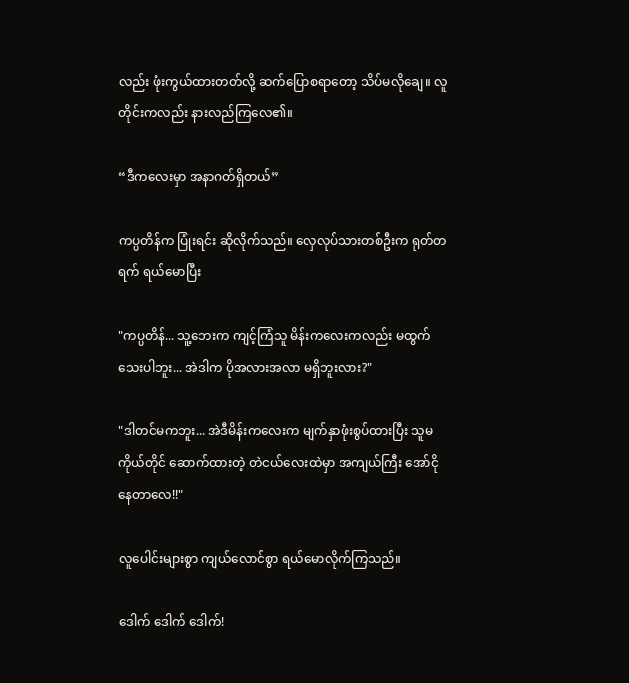လည်း ဖုံးကွယ်ထားတတ်လို့ ဆက်ပြောစရာတော့ သိပ်မလိုချေ။ လူတိုင်းကလည်း နားလည်ကြလေ၏။

“ဒီကလေးမှာ အနာဂတ်ရှိတယ်”

ကပ္ပတိန်က ပြုံးရင်း ဆိုလိုက်သည်။ လှေလုပ်သားတစ်ဦးက ရုတ်တရက် ရယ်မောပြီး

"ကပ္ပတိန်... သူ့ဘေးက ကျင့်ကြံသူ မိန်းကလေးကလည်း မထွက်သေးပါဘူး... အဲဒါက ပိုအလားအလာ မရှိဘူးလား?"

"ဒါတင်မကဘူး... အဲဒီမိန်းကလေးက မျက်နှာဖုံးစွပ်ထားပြီး သူမကိုယ်တိုင် ဆောက်ထားတဲ့ တဲငယ်လေးထဲမှာ အကျယ်ကြီး အော်ငိုနေတာလေ!!"

လူပေါင်းများစွာ ကျယ်လောင်စွာ ရယ်မောလိုက်ကြသည်။

ဒေါက် ဒေါက် ဒေါက်!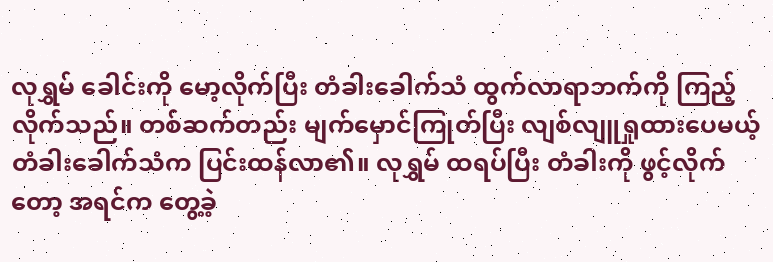လုရွှမ် ခေါင်းကို မော့လိုက်ပြီး တံခါးခေါက်သံ ထွက်လာရာဘက်ကို ကြည့်လိုက်သည်။ တစ်ဆက်တည်း မျက်မှောင်ကြုတ်ပြီး လျစ်လျူရှုထားပေမယ့် တံခါးခေါက်သံက ပြင်းထန်လာ၏။ လုရွှမ် ထရပ်ပြီး တံခါးကို ဖွင့်လိုက်တော့ အရင်က တွေ့ခဲ့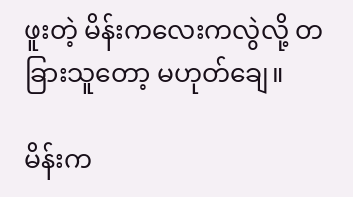ဖူးတဲ့ မိန်းကလေးကလွဲလို့ တခြားသူတော့ မဟုတ်ချေ။

မိန်းက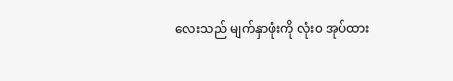လေးသည် မျက်နှာဖုံးကို လုံး၀ အုပ်ထား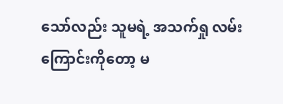သော်လည်း သူမရဲ့ အသက်ရှု လမ်းကြောင်းကိုတော့ မ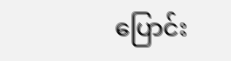ပြောင်း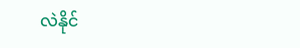လဲနိုင်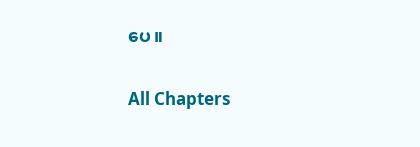ပေ။

All Chapters